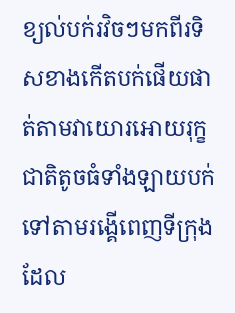ខ្យល់បក់រវិចៗមកពីរទិសខាងកើតបក់ផើយផាត់តាមវាយោរអោយរុក្ខជាតិតូចធំទាំងឡាយបក់ទៅតាមរង្គើពេញទីក្រុងដែល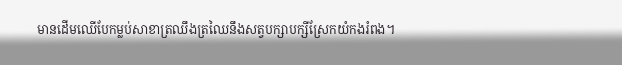មានដើមឈើបែកម្លប់សាខាត្រឈឹងត្រឈៃនឹងសត្វបក្សាបក្សីស្រែកយំកងរំពង។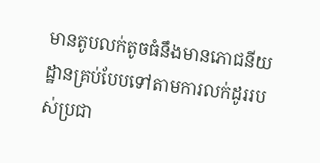មានតូបលក់តូចធំនឹងមានភោជនីយដ្ឋានគ្រប់បែបទៅតាមការលក់ដូររបស់ប្រជា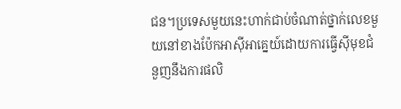ជន។ប្រទេសមួយនេះហាក់ជាប់ចំណាត់ថ្នាក់លេខមួយនៅខាងប៉ែកអាសុីអាគ្នេយ៍ដោយការធ្វើសុីមុខជំនួញនឹងការផលិ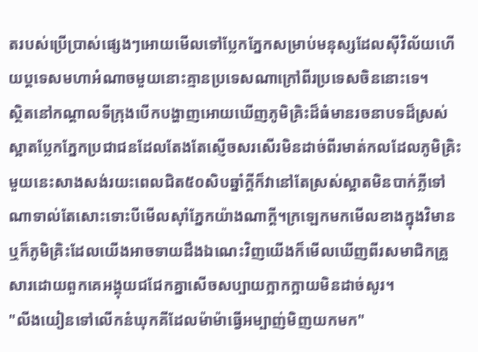តរបស់ប្រើប្រាស់ផ្សេងៗអោយមើលទៅប្លែកភ្នែកសម្រាប់មនុស្សដែលសុីវិល័យហើយប្តទេសមហាអំណាចមួយនោះគ្មានប្រទេសណាក្រៅពីរប្រទេសចិននោះទេ។
ស្ថិតនៅកណ្ដាលទីក្រុងបើកបង្ហាញអោយឃើញភូមិគ្រិះដ៏ធំមានរចនាបទដ៏ស្រស់ស្អាតប្លែកភ្នែកប្រជាជនដែលតែងតែស្ញើចសរសើរមិនដាច់ពីរមាត់កលដែលភូមិគ្រិះមួយនេះសាងសង់រយះពេលជិត៥០សិបឆ្នាំក្ដីក៏វានៅតែស្រស់ស្អាតមិនបាក់ភ្លីទៅណាទាល់តែសោះទោះបីមើលសុាំភ្នែកយ៉ាងណាក្ដី។ក្រឡេកមកមើលខាងក្នុងវិមានឬក៏ភូមិគ្រិះដែលយើងអាចទាយដឹងឯណេះវិញយើងក៏មើលឃើញពីរសមាជិកគ្រួសារដោយពួកគេអង្គុយជជែកគ្នាសើចសប្បាយក្អាកក្អាយមិនដាច់សូរ។
"លីងយៀនទៅលើកនំឃុកគីដែលម៉ាម៉ាធ្វើអម្បាញ់មិញយកមក"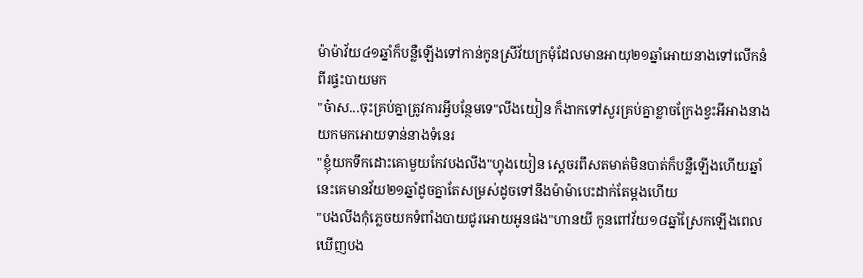ម៉ាម៉ាវ័យ៤១ឆ្នាំក៏បន្លឺឡើងទៅកាន់កូនស្រីវ័យក្រមុំដែលមានអាយុ២១ឆ្នាំអោយនាងទៅលើកនំពីរផ្ទះបាយមក
"ច៎ាស...ចុះគ្រប់គ្នាត្រូវការអ្វីបន្ថែមទេ"លីងយៀន ក៏ងាកទៅសួរគ្រប់គ្នាខ្លាចក្រែងខ្វះអីអាងនាងយកមកអោយទាន់នាងទំនេរ
"ខ្ញុំយកទឹកដោះគោមួយកែវបងលីង"ហ្វុងយៀន ស្ដេចរពឹសតមាត់មិនបាត់ក៏បន្លឺឡើងហើយឆ្នាំនេះគេមានវ័យ២១ឆ្នាំដូចគ្នាតែសម្រស់ដូចទៅនឹងម៉ាម៉ាបេះដាក់តែម្ដងហើយ
"បងលីងកុំភ្លេចយកទំពាំងបាយជូរអោយអូនផង"ហានយី កូនពៅវ័យ១៨ឆ្នាំស្រែកឡើងពេលឃើញបង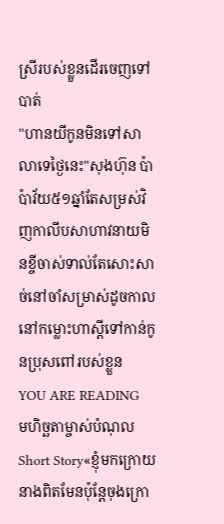ស្រីរបស់ខ្លួនដើរចេញទៅបាត់
"ហានយីកូនមិនទៅសាលាទេថ្ងៃនេះ"សុងហ៊ុន ប៉ាប៉ាវ័យ៥១ឆ្នាំតែសម្រស់វិញកាលីបសាហាវនាយមិនខ្ចីចាស់ទាល់តែសោះសាច់នៅចាំសម្រាស់ដូចកាលនៅកម្លោះហាស្ដីទៅកាន់កូនប្រុសពៅរបស់ខ្លួន
YOU ARE READING
មហិច្ឆតាម្ចាស់បំណុល
Short Story«ខ្ញុំមកក្រោយនាងពិតមែនប៉ុន្តែចុងក្រោ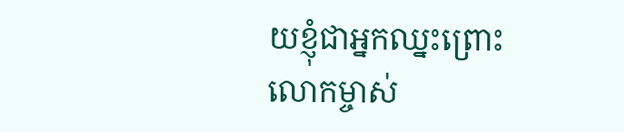យខ្ញុំជាអ្នកឈ្នះព្រោះលោកម្ចាស់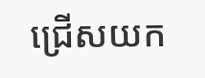ជ្រើសយក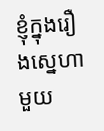ខ្ញុំក្នុងរឿងស្នេហាមួយ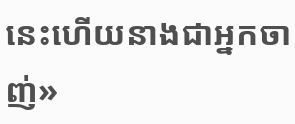នេះហើយនាងជាអ្នកចាញ់»